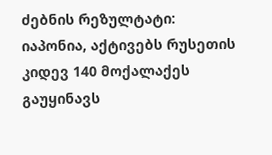ძებნის რეზულტატი:
იაპონია, აქტივებს რუსეთის კიდევ 140 მოქალაქეს გაუყინავს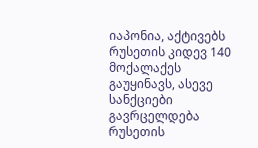იაპონია, აქტივებს რუსეთის კიდევ 140 მოქალაქეს გაუყინავს, ასევე სანქციები გავრცელდება რუსეთის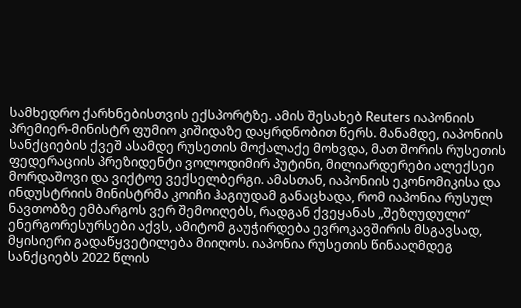სამხედრო ქარხნებისთვის ექსპორტზე. ამის შესახებ Reuters იაპონიის პრემიერ-მინისტრ ფუმიო კიშიდაზე დაყრდნობით წერს. მანამდე, იაპონიის სანქციების ქვეშ ასამდე რუსეთის მოქალაქე მოხვდა, მათ შორის რუსეთის ფედერაციის პრეზიდენტი ვოლოდიმირ პუტინი, მილიარდერები ალექსეი მორდაშოვი და ვიქტოე ვექსელბერგი. ამასთან, იაპონიის ეკონომიკისა და ინდუსტრიის მინისტრმა კოიჩი ჰაგიუდამ განაცხადა, რომ იაპონია რუსულ ნავთობზე ემბარგოს ვერ შემოიღებს, რადგან ქვეყანას „შეზღუდული“ ენერგორესურსები აქვს, ამიტომ გაუჭირდება ევროკავშირის მსგავსად, მყისიერი გადაწყვეტილება მიიღოს. იაპონია რუსეთის წინააღმდეგ სანქციებს 2022 წლის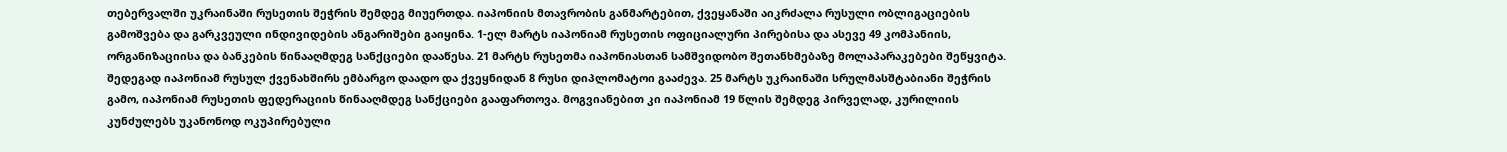თებერვალში უკრაინაში რუსეთის შეჭრის შემდეგ მიუერთდა. იაპონიის მთავრობის განმარტებით, ქვეყანაში აიკრძალა რუსული ობლიგაციების გამოშვება და გარკვეული ინდივიდების ანგარიშები გაიყინა. 1-ელ მარტს იაპონიამ რუსეთის ოფიციალური პირებისა და ასევე 49 კომპანიის, ორგანიზაციისა და ბანკების წინააღმდეგ სანქციები დააწესა. 21 მარტს რუსეთმა იაპონიასთან სამშვიდობო შეთანხმებაზე მოლაპარაკებები შეწყვიტა. შედეგად იაპონიამ რუსულ ქვენახშირს ემბარგო დაადო და ქვეყნიდან 8 რუსი დიპლომატოი გააძევა. 25 მარტს უკრაინაში სრულმასშტაბიანი შეჭრის გამო, იაპონიამ რუსეთის ფედერაციის წინააღმდეგ სანქციები გააფართოვა. მოგვიანებით კი იაპონიამ 19 წლის შემდეგ პირველად, კურილიის კუნძულებს უკანონოდ ოკუპირებული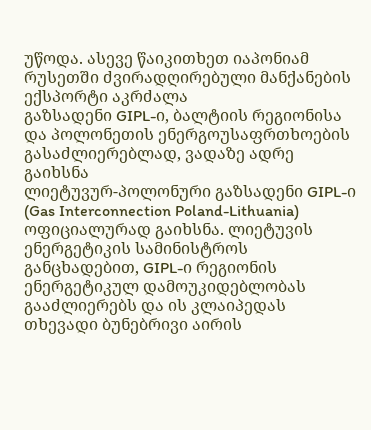უწოდა. ასევე წაიკითხეთ იაპონიამ რუსეთში ძვირადღირებული მანქანების ექსპორტი აკრძალა
გაზსადენი GIPL-ი, ბალტიის რეგიონისა და პოლონეთის ენერგოუსაფრთხოების გასაძლიერებლად, ვადაზე ადრე გაიხსნა
ლიეტუვურ-პოლონური გაზსადენი GIPL-ი (Gas Interconnection Poland-Lithuania) ოფიციალურად გაიხსნა. ლიეტუვის ენერგეტიკის სამინისტროს განცხადებით, GIPL-ი რეგიონის ენერგეტიკულ დამოუკიდებლობას გააძლიერებს და ის კლაიპედას თხევადი ბუნებრივი აირის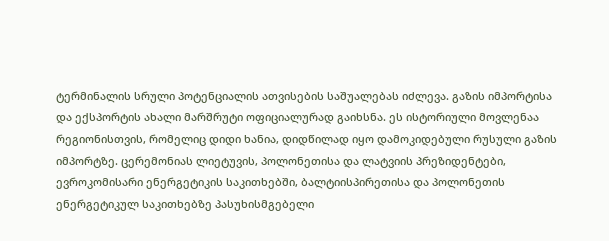ტერმინალის სრული პოტენციალის ათვისების საშუალებას იძლევა. გაზის იმპორტისა და ექსპორტის ახალი მარშრუტი ოფიციალურად გაიხსნა. ეს ისტორიული მოვლენაა რეგიონისთვის, რომელიც დიდი ხანია, დიდწილად იყო დამოკიდებული რუსული გაზის იმპორტზე. ცერემონიას ლიეტუვის, პოლონეთისა და ლატვიის პრეზიდენტები, ევროკომისარი ენერგეტიკის საკითხებში, ბალტიისპირეთისა და პოლონეთის ენერგეტიკულ საკითხებზე პასუხისმგებელი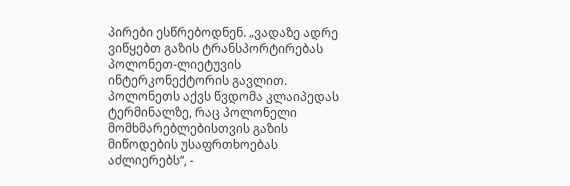პირები ესწრებოდნენ. „ვადაზე ადრე ვიწყებთ გაზის ტრანსპორტირებას პოლონეთ-ლიეტუვის ინტერკონექტორის გავლით. პოლონეთს აქვს წვდომა კლაიპედას ტერმინალზე, რაც პოლონელი მომხმარებლებისთვის გაზის მიწოდების უსაფრთხოებას აძლიერებს“, -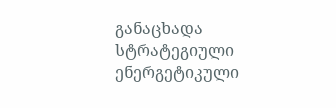განაცხადა სტრატეგიული ენერგეტიკული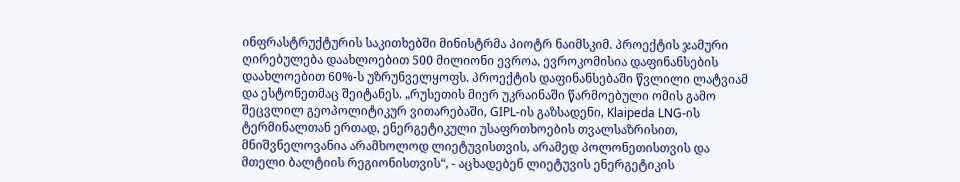ინფრასტრუქტურის საკითხებში მინისტრმა პიოტრ ნაიმსკიმ. პროექტის ჯამური ღირებულება დაახლოებით 500 მილიონი ევროა, ევროკომისია დაფინანსების დაახლოებით 60%-ს უზრუნველყოფს. პროექტის დაფინანსებაში წვლილი ლატვიამ და ესტონეთმაც შეიტანეს. „რუსეთის მიერ უკრაინაში წარმოებული ომის გამო შეცვლილ გეოპოლიტიკურ ვითარებაში, GIPL-ის გაზსადენი, Klaipeda LNG-ის ტერმინალთან ერთად, ენერგეტიკული უსაფრთხოების თვალსაზრისით, მნიშვნელოვანია არამხოლოდ ლიეტუვისთვის, არამედ პოლონეთისთვის და მთელი ბალტიის რეგიონისთვის“, - აცხადებენ ლიეტუვის ენერგეტიკის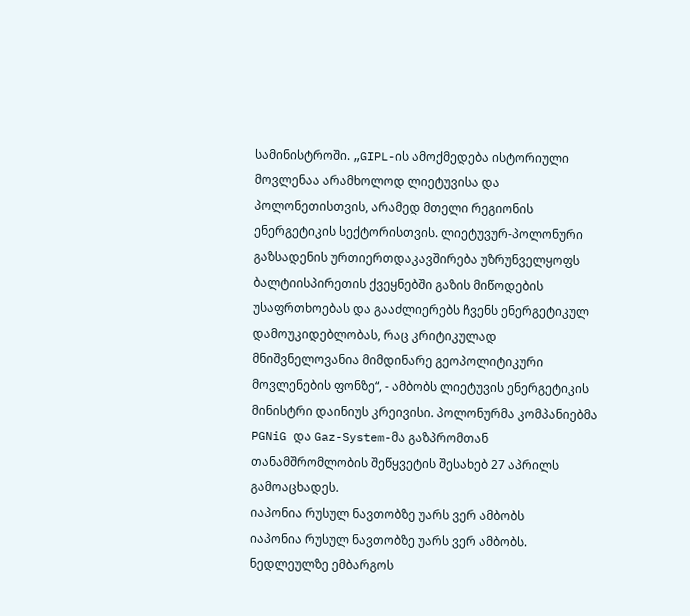სამინისტროში. „GIPL-ის ამოქმედება ისტორიული მოვლენაა არამხოლოდ ლიეტუვისა და პოლონეთისთვის, არამედ მთელი რეგიონის ენერგეტიკის სექტორისთვის. ლიეტუვურ-პოლონური გაზსადენის ურთიერთდაკავშირება უზრუნველყოფს ბალტიისპირეთის ქვეყნებში გაზის მიწოდების უსაფრთხოებას და გააძლიერებს ჩვენს ენერგეტიკულ დამოუკიდებლობას, რაც კრიტიკულად მნიშვნელოვანია მიმდინარე გეოპოლიტიკური მოვლენების ფონზე“, - ამბობს ლიეტუვის ენერგეტიკის მინისტრი დაინიუს კრეივისი. პოლონურმა კომპანიებმა PGNiG და Gaz-System-მა გაზპრომთან თანამშრომლობის შეწყვეტის შესახებ 27 აპრილს გამოაცხადეს.
იაპონია რუსულ ნავთობზე უარს ვერ ამბობს
იაპონია რუსულ ნავთობზე უარს ვერ ამბობს. ნედლეულზე ემბარგოს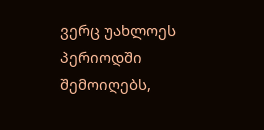ვერც უახლოეს პერიოდში შემოიღებს,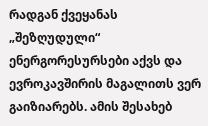რადგან ქვეყანას „შეზღუდული“ ენერგორესურსები აქვს და ევროკავშირის მაგალითს ვერ გაიზიარებს. ამის შესახებ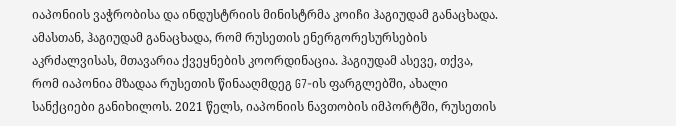იაპონიის ვაჭრობისა და ინდუსტრიის მინისტრმა კოიჩი ჰაგიუდამ განაცხადა. ამასთან, ჰაგიუდამ განაცხადა, რომ რუსეთის ენერგორესურსების აკრძალვისას, მთავარია ქვეყნების კოორდინაცია. ჰაგიუდამ ასევე, თქვა, რომ იაპონია მზადაა რუსეთის წინააღმდეგ G7-ის ფარგლებში, ახალი სანქციები განიხილოს. 2021 წელს, იაპონიის ნავთობის იმპორტში, რუსეთის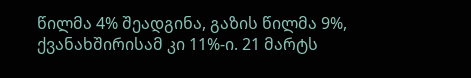წილმა 4% შეადგინა, გაზის წილმა 9%, ქვანახშირისამ კი 11%-ი. 21 მარტს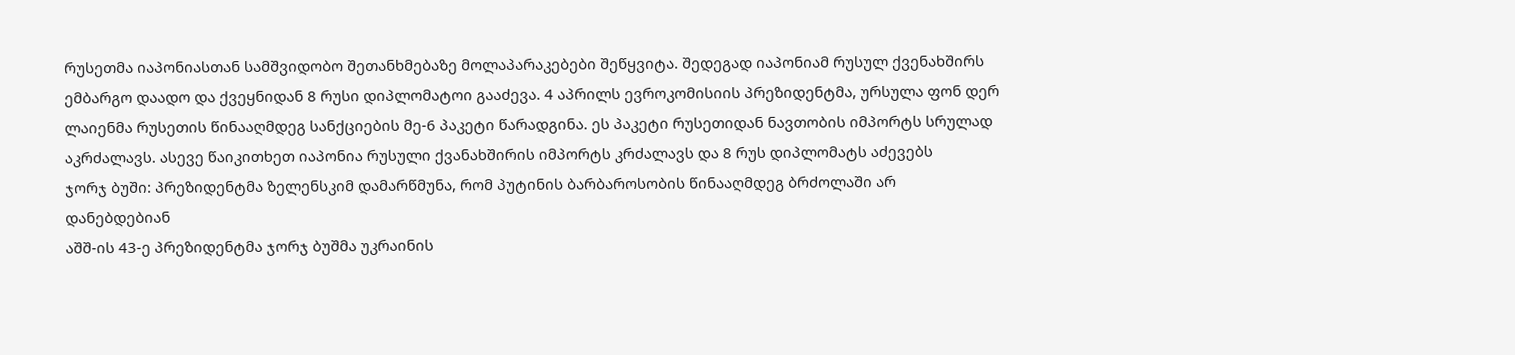რუსეთმა იაპონიასთან სამშვიდობო შეთანხმებაზე მოლაპარაკებები შეწყვიტა. შედეგად იაპონიამ რუსულ ქვენახშირს ემბარგო დაადო და ქვეყნიდან 8 რუსი დიპლომატოი გააძევა. 4 აპრილს ევროკომისიის პრეზიდენტმა, ურსულა ფონ დერ ლაიენმა რუსეთის წინააღმდეგ სანქციების მე-6 პაკეტი წარადგინა. ეს პაკეტი რუსეთიდან ნავთობის იმპორტს სრულად აკრძალავს. ასევე წაიკითხეთ იაპონია რუსული ქვანახშირის იმპორტს კრძალავს და 8 რუს დიპლომატს აძევებს
ჯორჯ ბუში: პრეზიდენტმა ზელენსკიმ დამარწმუნა, რომ პუტინის ბარბაროსობის წინააღმდეგ ბრძოლაში არ დანებდებიან
აშშ-ის 43-ე პრეზიდენტმა ჯორჯ ბუშმა უკრაინის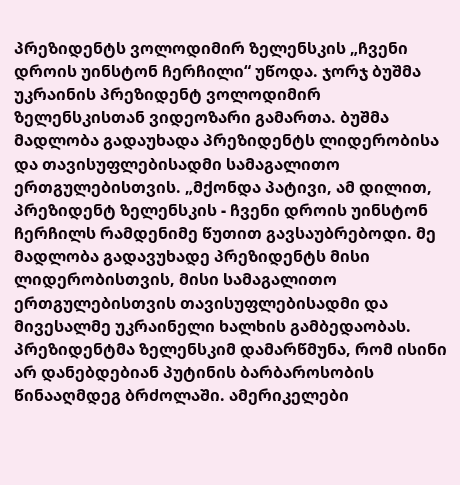პრეზიდენტს ვოლოდიმირ ზელენსკის „ჩვენი დროის უინსტონ ჩერჩილი“ უწოდა. ჯორჯ ბუშმა უკრაინის პრეზიდენტ ვოლოდიმირ ზელენსკისთან ვიდეოზარი გამართა. ბუშმა მადლობა გადაუხადა პრეზიდენტს ლიდერობისა და თავისუფლებისადმი სამაგალითო ერთგულებისთვის. „მქონდა პატივი, ამ დილით, პრეზიდენტ ზელენსკის - ჩვენი დროის უინსტონ ჩერჩილს რამდენიმე წუთით გავსაუბრებოდი. მე მადლობა გადავუხადე პრეზიდენტს მისი ლიდერობისთვის, მისი სამაგალითო ერთგულებისთვის თავისუფლებისადმი და მივესალმე უკრაინელი ხალხის გამბედაობას. პრეზიდენტმა ზელენსკიმ დამარწმუნა, რომ ისინი არ დანებდებიან პუტინის ბარბაროსობის წინააღმდეგ ბრძოლაში. ამერიკელები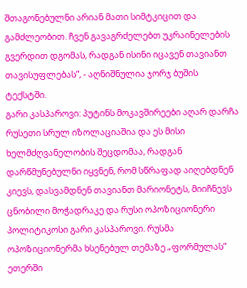შთაგონებულნი არიან მათი სიმტკიცით და გამძლეობით. ჩვენ გავაგრძელებთ უკრაინელების გვერდით დგომას, რადგან ისინი იცავენ თავიანთ თავისუფლებას“, - აღნიშნულია ჯორჯ ბუშის ტექსტში.
გარი კასპაროვი: პუტინს მოკავშირეები აღარ დარჩა
რუსეთი სრულ იზოლაციაშია და ეს მისი ხელმძღვანელობის შეცდომაა, რადგან დარწმუნებულნი იყვნენ, რომ სწრაფად აიღებდნენ კიევს, დასვამდნენ თავიანთ მარიონეტს, მიიჩნევს ცნობილი მოჭადრაკე და რუსი ოპოზიციონერი პოლიტიკოსი გარი კასპაროვი. რუსმა ოპოზიციონერმა ხსენებულ თემაზე „ფორმულას“ ეთერში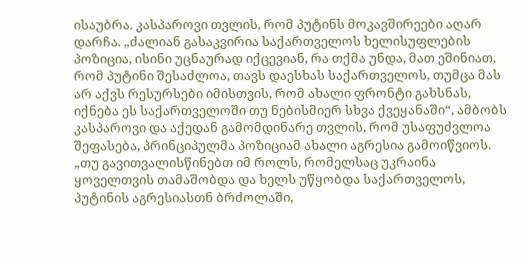ისაუბრა. კასპაროვი თვლის, რომ პუტინს მოკავშირეები აღარ დარჩა. „ძალიან გასაკვირია საქართველოს ხელისუფლების პოზიცია, ისინი უცნაურად იქცევიან, რა თქმა უნდა, მათ ეშინიათ, რომ პუტინი შესაძლოა, თავს დაესხას საქართველოს, თუმცა მას არ აქვს რესურსები იმისთვის, რომ ახალი ფრონტი გახსნას, იქნება ეს საქართველოში თუ ნებისმიერ სხვა ქვეყანაში“, ამბობს კასპაროვი და აქედან გამომდინარე თვლის, რომ უსაფუძვლოა შეფასება, პრინციპულმა პოზიციამ ახალი აგრესია გამოიწვიოს. „თუ გავითვალისწინებთ იმ როლს, რომელსაც უკრაინა ყოველთვის თამაშობდა და ხელს უწყობდა საქართველოს, პუტინის აგრესიასთნ ბრძოლაში,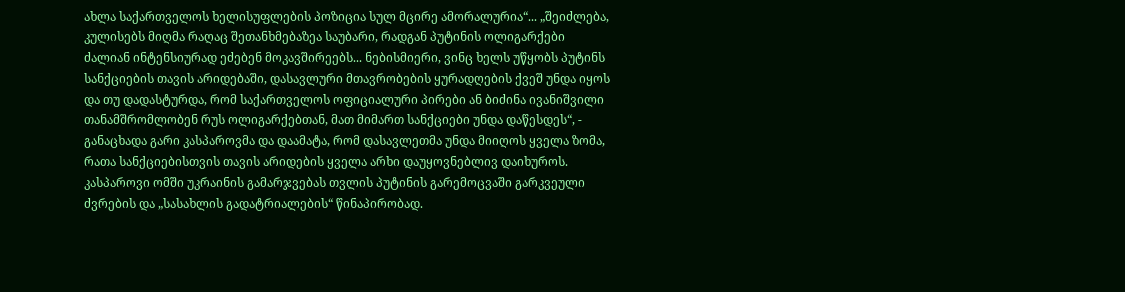ახლა საქართველოს ხელისუფლების პოზიცია სულ მცირე ამორალურია“... „შეიძლება, კულისებს მიღმა რაღაც შეთანხმებაზეა საუბარი, რადგან პუტინის ოლიგარქები ძალიან ინტენსიურად ეძებენ მოკავშირეებს... ნებისმიერი, ვინც ხელს უწყობს პუტინს სანქციების თავის არიდებაში, დასავლური მთავრობების ყურადღების ქვეშ უნდა იყოს და თუ დადასტურდა, რომ საქართველოს ოფიციალური პირები ან ბიძინა ივანიშვილი თანამშრომლობენ რუს ოლიგარქებთან, მათ მიმართ სანქციები უნდა დაწესდეს“, - განაცხადა გარი კასპაროვმა და დაამატა, რომ დასავლეთმა უნდა მიიღოს ყველა ზომა, რათა სანქციებისთვის თავის არიდების ყველა არხი დაუყოვნებლივ დაიხუროს. კასპაროვი ომში უკრაინის გამარჯვებას თვლის პუტინის გარემოცვაში გარკვეული ძვრების და „სასახლის გადატრიალების“ წინაპირობად.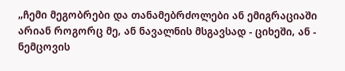„ჩემი მეგობრები და თანამებრძოლები ან ემიგრაციაში არიან როგორც მე, ან ნავალნის მსგავსად - ციხეში, ან - ნემცოვის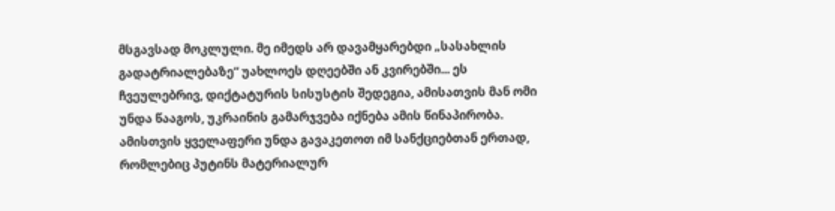მსგავსად მოკლული. მე იმედს არ დავამყარებდი „სასახლის გადატრიალებაზე“ უახლოეს დღეებში ან კვირებში... ეს ჩვეულებრივ, დიქტატურის სისუსტის შედეგია, ამისათვის მან ომი უნდა წააგოს, უკრაინის გამარჯვება იქნება ამის წინაპირობა. ამისთვის ყველაფერი უნდა გავაკეთოთ იმ სანქციებთან ერთად, რომლებიც პუტინს მატერიალურ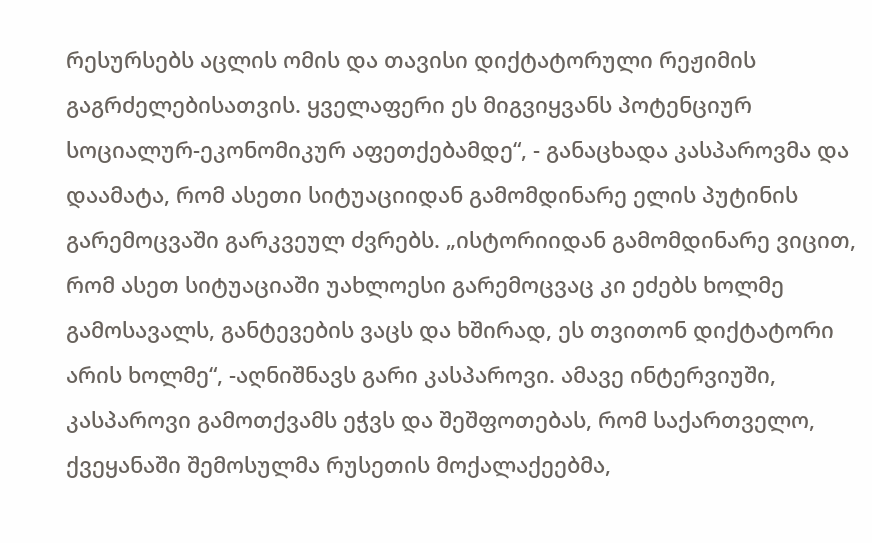რესურსებს აცლის ომის და თავისი დიქტატორული რეჟიმის გაგრძელებისათვის. ყველაფერი ეს მიგვიყვანს პოტენციურ სოციალურ-ეკონომიკურ აფეთქებამდე“, - განაცხადა კასპაროვმა და დაამატა, რომ ასეთი სიტუაციიდან გამომდინარე ელის პუტინის გარემოცვაში გარკვეულ ძვრებს. „ისტორიიდან გამომდინარე ვიცით, რომ ასეთ სიტუაციაში უახლოესი გარემოცვაც კი ეძებს ხოლმე გამოსავალს, განტევების ვაცს და ხშირად, ეს თვითონ დიქტატორი არის ხოლმე“, -აღნიშნავს გარი კასპაროვი. ამავე ინტერვიუში, კასპაროვი გამოთქვამს ეჭვს და შეშფოთებას, რომ საქართველო, ქვეყანაში შემოსულმა რუსეთის მოქალაქეებმა,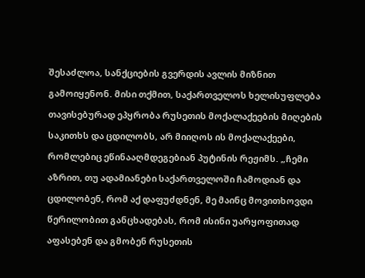შესაძლოა, სანქციების გვერდის ავლის მიზნით გამოიყენონ. მისი თქმით, საქართველოს ხელისუფლება თავისებურად ეპყრობა რუსეთის მოქალაქეების მიღების საკითხს და ცდილობს, არ მიიღოს ის მოქალაქეები, რომლებიც ეწინააღმდეგებიან პუტინის რეჟიმს. „ჩემი აზრით, თუ ადამიანები საქართველოში ჩამოდიან და ცდილობენ, რომ აქ დაფუძდნენ, მე მაინც მოვითხოვდი წერილობით განცხადებას, რომ ისინი უარყოფითად აფასებენ და გმობენ რუსეთის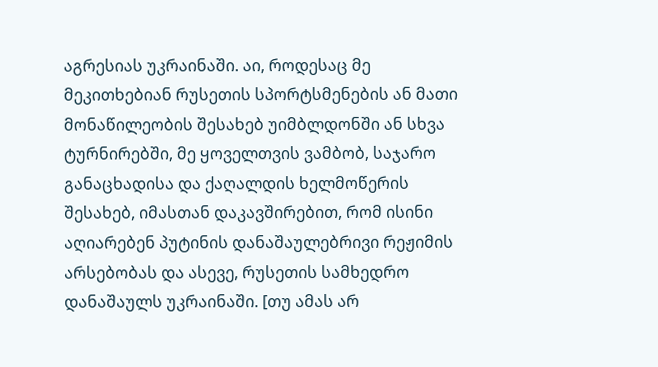აგრესიას უკრაინაში. აი, როდესაც მე მეკითხებიან რუსეთის სპორტსმენების ან მათი მონაწილეობის შესახებ უიმბლდონში ან სხვა ტურნირებში, მე ყოველთვის ვამბობ, საჯარო განაცხადისა და ქაღალდის ხელმოწერის შესახებ, იმასთან დაკავშირებით, რომ ისინი აღიარებენ პუტინის დანაშაულებრივი რეჟიმის არსებობას და ასევე, რუსეთის სამხედრო დანაშაულს უკრაინაში. [თუ ამას არ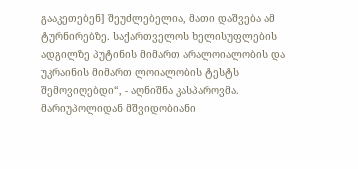გააკეთებენ] შეუძლებელია, მათი დაშვება ამ ტურნირებზე. საქართველოს ხელისუფლების ადგილზე პუტინის მიმართ არალოიალობის და უკრაინის მიმართ ლოიალობის ტესტს შემოვიღებდი“, - აღნიშნა კასპაროვმა.
მარიუპოლიდან მშვიდობიანი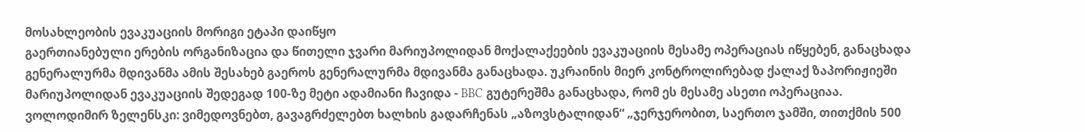მოსახლეობის ევაკუაციის მორიგი ეტაპი დაიწყო
გაერთიანებული ერების ორგანიზაცია და წითელი ჯვარი მარიუპოლიდან მოქალაქეების ევაკუაციის მესამე ოპერაციას იწყებენ, განაცხადა გენერალურმა მდივანმა ამის შესახებ გაეროს გენერალურმა მდივანმა განაცხადა. უკრაინის მიერ კონტროლირებად ქალაქ ზაპორიჟიეში მარიუპოლიდან ევაკუაციის შედეგად 100-ზე მეტი ადამიანი ჩავიდა - BBC გუტერეშმა განაცხადა, რომ ეს მესამე ასეთი ოპერაციაა. ვოლოდიმირ ზელენსკი: ვიმედოვნებთ, გავაგრძელებთ ხალხის გადარჩენას „აზოვსტალიდან“ „ჯერჯერობით, საერთო ჯამში, თითქმის 500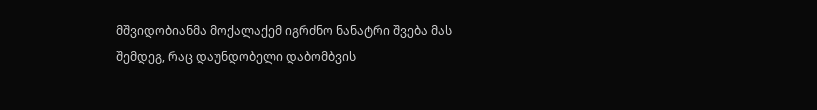მშვიდობიანმა მოქალაქემ იგრძნო ნანატრი შვება მას შემდეგ, რაც დაუნდობელი დაბომბვის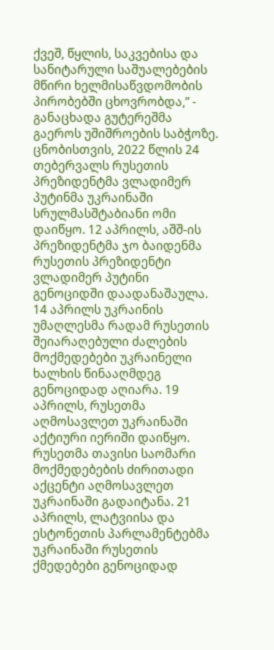ქვეშ, წყლის, საკვებისა და სანიტარული საშუალებების მწირი ხელმისაწვდომობის პირობებში ცხოვრობდა,” - განაცხადა გუტერეშმა გაეროს უშიშროების საბჭოზე. ცნობისთვის, 2022 წლის 24 თებერვალს რუსეთის პრეზიდენტმა ვლადიმერ პუტინმა უკრაინაში სრულმასშტაბიანი ომი დაიწყო. 12 აპრილს, აშშ-ის პრეზიდენტმა ჯო ბაიდენმა რუსეთის პრეზიდენტი ვლადიმერ პუტინი გენოციდში დაადანაშაულა. 14 აპრილს უკრაინის უმაღლესმა რადამ რუსეთის შეიარაღებული ძალების მოქმედებები უკრაინელი ხალხის წინააღმდეგ გენოციდად აღიარა. 19 აპრილს, რუსეთმა აღმოსავლეთ უკრაინაში აქტიური იერიში დაიწყო. რუსეთმა თავისი საომარი მოქმედებების ძირითადი აქცენტი აღმოსავლეთ უკრაინაში გადაიტანა. 21 აპრილს, ლატვიისა და ესტონეთის პარლამენტებმა უკრაინაში რუსეთის ქმედებები გენოციდად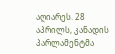აღიარეს. 28 აპრილს, კანადის პარლამენტმა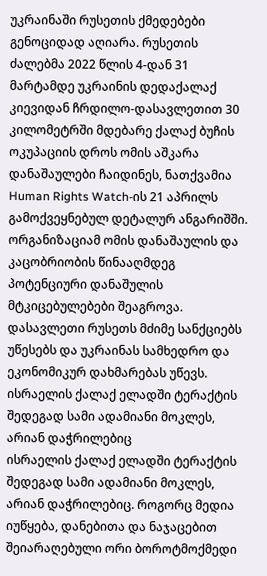უკრაინაში რუსეთის ქმედებები გენოციდად აღიარა. რუსეთის ძალებმა 2022 წლის 4-დან 31 მარტამდე უკრაინის დედაქალაქ კიევიდან ჩრდილო-დასავლეთით 30 კილომეტრში მდებარე ქალაქ ბუჩის ოკუპაციის დროს ომის აშკარა დანაშაულები ჩაიდინეს, ნათქვამია Human Rights Watch-ის 21 აპრილს გამოქვეყნებულ დეტალურ ანგარიშში. ორგანიზაციამ ომის დანაშაულის და კაცობრიობის წინააღმდეგ პოტენციური დანაშულის მტკიცებულებები შეაგროვა. დასავლეთი რუსეთს მძიმე სანქციებს უწესებს და უკრაინას სამხედრო და ეკონომიკურ დახმარებას უწევს.
ისრაელის ქალაქ ელადში ტერაქტის შედეგად სამი ადამიანი მოკლეს, არიან დაჭრილებიც
ისრაელის ქალაქ ელადში ტერაქტის შედეგად სამი ადამიანი მოკლეს, არიან დაჭრილებიც. როგორც მედია იუწყება, დანებითა და ნაჯაცებით შეიარაღებული ორი ბოროტმოქმედი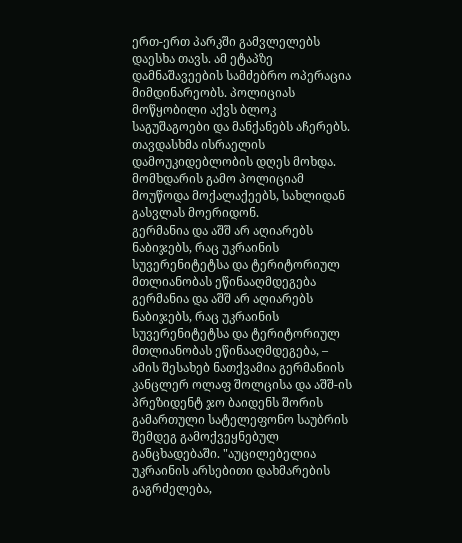ერთ-ერთ პარკში გამვლელებს დაესხა თავს. ამ ეტაპზე დამნაშავეების სამძებრო ოპერაცია მიმდინარეობს. პოლიციას მოწყობილი აქვს ბლოკ საგუშაგოები და მანქანებს აჩერებს. თავდასხმა ისრაელის დამოუკიდებლობის დღეს მოხდა. მომხდარის გამო პოლიციამ მოუწოდა მოქალაქეებს, სახლიდან გასვლას მოერიდონ.
გერმანია და აშშ არ აღიარებს ნაბიჯებს, რაც უკრაინის სუვერენიტეტსა და ტერიტორიულ მთლიანობას ეწინააღმდეგება
გერმანია და აშშ არ აღიარებს ნაბიჯებს, რაც უკრაინის სუვერენიტეტსა და ტერიტორიულ მთლიანობას ეწინააღმდეგება, – ამის შესახებ ნათქვამია გერმანიის კანცლერ ოლაფ შოლცისა და აშშ-ის პრეზიდენტ ჯო ბაიდენს შორის გამართული სატელეფონო საუბრის შემდეგ გამოქვეყნებულ განცხადებაში. "აუცილებელია უკრაინის არსებითი დახმარების გაგრძელება,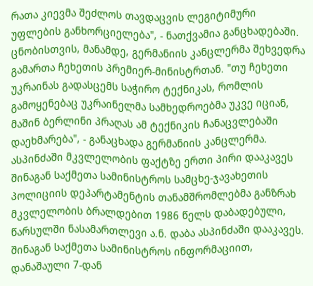რათა კიევმა შეძლოს თავდაცვის ლეგიტიმური უფლების განხორციელება", - ნათქვამია განცხადებაში. ცნობისთვის, მანამდე, გერმანიის კანცლერმა შეხვედრა გამართა ჩეხეთის პრემიერ-მინისტრთან. "თუ ჩეხეთი უკრაინას გადასცემს საჭირო ტექნიკას, რომლის გამოყენებაც უკრაინელმა სამხედროებმა უკვე იციან, მაშინ ბერლინი პრაღას ამ ტექნიკის ჩანაცვლებაში დაეხმარება", - განაცხადა გერმანიის კანცლერმა.
ასპინძაში მკვლელობის ფაქტზე ერთი პირი დააკავეს
შინაგან საქმეთა სამინისტროს სამცხე-ჯავახეთის პოლიციის დეპარტამენტის თანამშრომლებმა განზრახ მკვლელობის ბრალდებით 1986 წელს დაბადებული, წარსულში ნასამართლევი ა.ნ. დაბა ასპინძაში დააკავეს. შინაგან საქმეთა სამინისტროს ინფორმაციით, დანაშაული 7-დან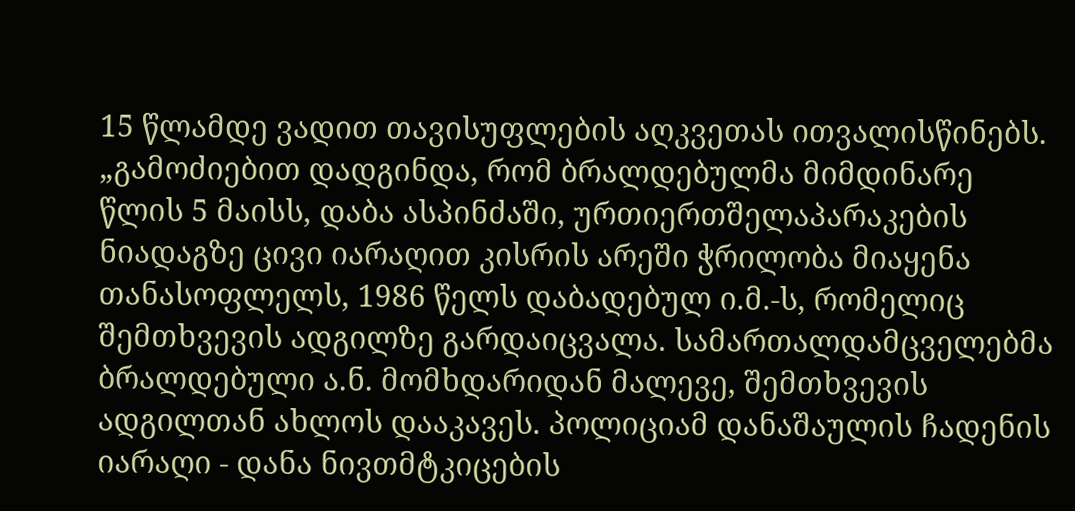15 წლამდე ვადით თავისუფლების აღკვეთას ითვალისწინებს. „გამოძიებით დადგინდა, რომ ბრალდებულმა მიმდინარე წლის 5 მაისს, დაბა ასპინძაში, ურთიერთშელაპარაკების ნიადაგზე ცივი იარაღით კისრის არეში ჭრილობა მიაყენა თანასოფლელს, 1986 წელს დაბადებულ ი.მ.-ს, რომელიც შემთხვევის ადგილზე გარდაიცვალა. სამართალდამცველებმა ბრალდებული ა.ნ. მომხდარიდან მალევე, შემთხვევის ადგილთან ახლოს დააკავეს. პოლიციამ დანაშაულის ჩადენის იარაღი - დანა ნივთმტკიცების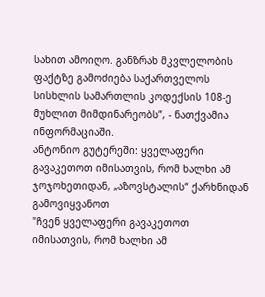სახით ამოიღო. განზრახ მკვლელობის ფაქტზე გამოძიება საქართველოს სისხლის სამართლის კოდექსის 108-ე მუხლით მიმდინარეობს”, - ნათქვამია ინფორმაციაში.
ანტონიო გუტერეში: ყველაფერი გავაკეთოთ იმისათვის, რომ ხალხი ამ ჯოჯოხეთიდან, „აზოვსტალის“ ქარხნიდან გამოვიყვანოთ
"ჩვენ ყველაფერი გავაკეთოთ იმისათვის, რომ ხალხი ამ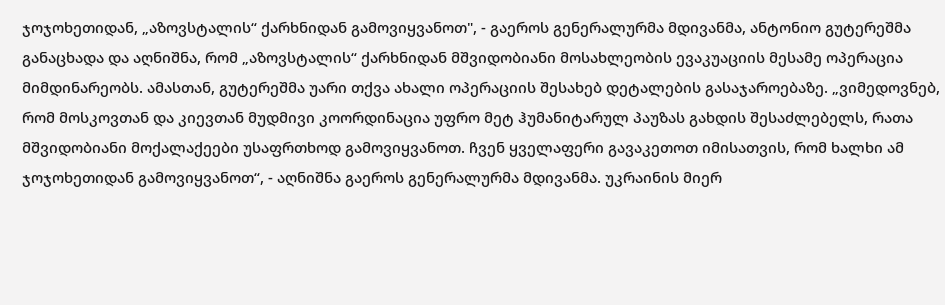ჯოჯოხეთიდან, „აზოვსტალის“ ქარხნიდან გამოვიყვანოთ", - გაეროს გენერალურმა მდივანმა, ანტონიო გუტერეშმა განაცხადა და აღნიშნა, რომ „აზოვსტალის“ ქარხნიდან მშვიდობიანი მოსახლეობის ევაკუაციის მესამე ოპერაცია მიმდინარეობს. ამასთან, გუტერეშმა უარი თქვა ახალი ოპერაციის შესახებ დეტალების გასაჯაროებაზე. „ვიმედოვნებ, რომ მოსკოვთან და კიევთან მუდმივი კოორდინაცია უფრო მეტ ჰუმანიტარულ პაუზას გახდის შესაძლებელს, რათა მშვიდობიანი მოქალაქეები უსაფრთხოდ გამოვიყვანოთ. ჩვენ ყველაფერი გავაკეთოთ იმისათვის, რომ ხალხი ამ ჯოჯოხეთიდან გამოვიყვანოთ“, - აღნიშნა გაეროს გენერალურმა მდივანმა. უკრაინის მიერ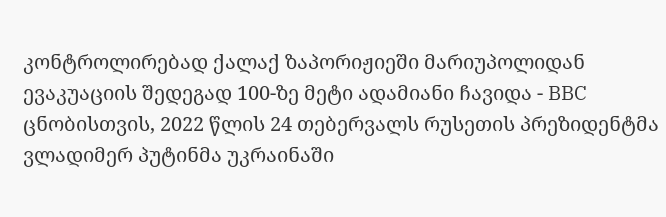კონტროლირებად ქალაქ ზაპორიჟიეში მარიუპოლიდან ევაკუაციის შედეგად 100-ზე მეტი ადამიანი ჩავიდა - BBC ცნობისთვის, 2022 წლის 24 თებერვალს რუსეთის პრეზიდენტმა ვლადიმერ პუტინმა უკრაინაში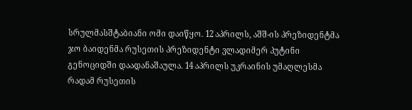სრულმასშტაბიანი ომი დაიწყო. 12 აპრილს, აშშ-ის პრეზიდენტმა ჯო ბაიდენმა რუსეთის პრეზიდენტი ვლადიმერ პუტინი გენოციდში დაადანაშაულა. 14 აპრილს უკრაინის უმაღლესმა რადამ რუსეთის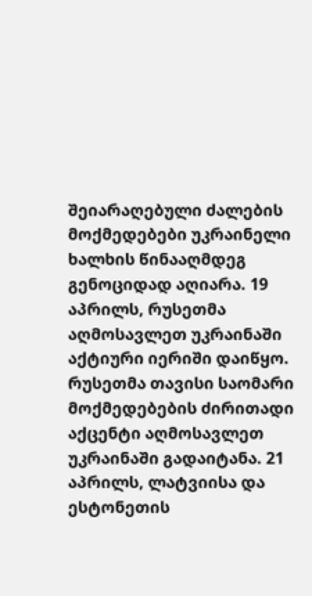შეიარაღებული ძალების მოქმედებები უკრაინელი ხალხის წინააღმდეგ გენოციდად აღიარა. 19 აპრილს, რუსეთმა აღმოსავლეთ უკრაინაში აქტიური იერიში დაიწყო. რუსეთმა თავისი საომარი მოქმედებების ძირითადი აქცენტი აღმოსავლეთ უკრაინაში გადაიტანა. 21 აპრილს, ლატვიისა და ესტონეთის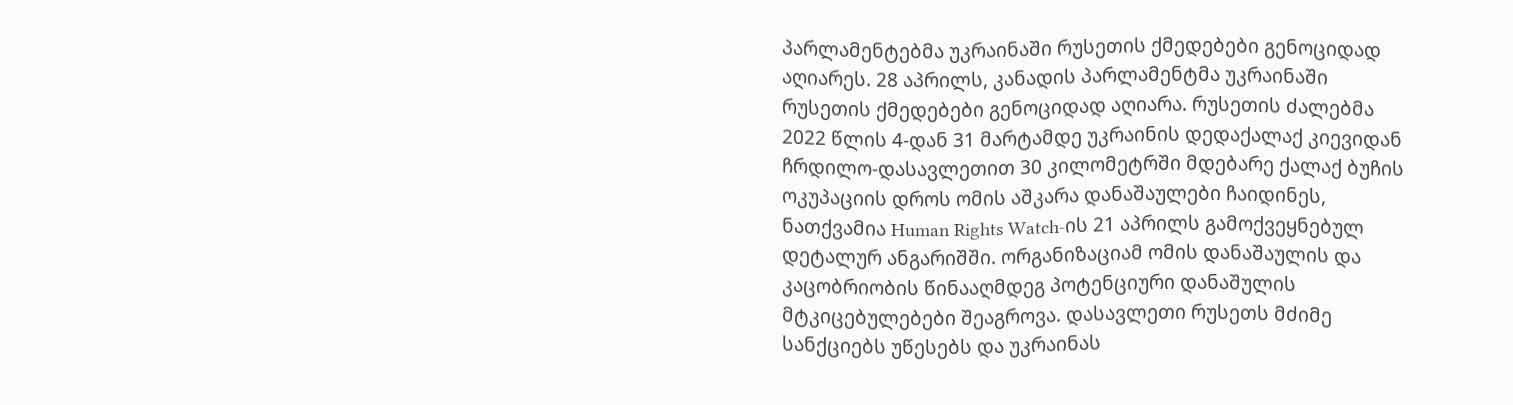პარლამენტებმა უკრაინაში რუსეთის ქმედებები გენოციდად აღიარეს. 28 აპრილს, კანადის პარლამენტმა უკრაინაში რუსეთის ქმედებები გენოციდად აღიარა. რუსეთის ძალებმა 2022 წლის 4-დან 31 მარტამდე უკრაინის დედაქალაქ კიევიდან ჩრდილო-დასავლეთით 30 კილომეტრში მდებარე ქალაქ ბუჩის ოკუპაციის დროს ომის აშკარა დანაშაულები ჩაიდინეს, ნათქვამია Human Rights Watch-ის 21 აპრილს გამოქვეყნებულ დეტალურ ანგარიშში. ორგანიზაციამ ომის დანაშაულის და კაცობრიობის წინააღმდეგ პოტენციური დანაშულის მტკიცებულებები შეაგროვა. დასავლეთი რუსეთს მძიმე სანქციებს უწესებს და უკრაინას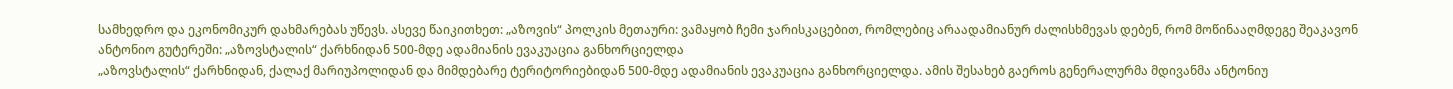სამხედრო და ეკონომიკურ დახმარებას უწევს. ასევე წაიკითხეთ: „აზოვის“ პოლკის მეთაური: ვამაყობ ჩემი ჯარისკაცებით, რომლებიც არაადამიანურ ძალისხმევას დებენ, რომ მოწინააღმდეგე შეაკავონ
ანტონიო გუტერეში: „აზოვსტალის“ ქარხნიდან 500-მდე ადამიანის ევაკუაცია განხორციელდა
„აზოვსტალის“ ქარხნიდან, ქალაქ მარიუპოლიდან და მიმდებარე ტერიტორიებიდან 500-მდე ადამიანის ევაკუაცია განხორციელდა. ამის შესახებ გაეროს გენერალურმა მდივანმა ანტონიუ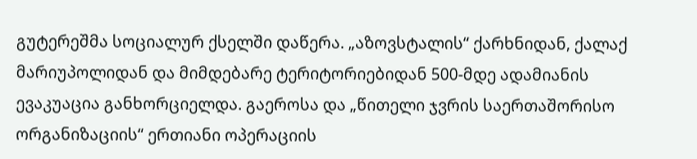გუტერეშმა სოციალურ ქსელში დაწერა. „აზოვსტალის“ ქარხნიდან, ქალაქ მარიუპოლიდან და მიმდებარე ტერიტორიებიდან 500-მდე ადამიანის ევაკუაცია განხორციელდა. გაეროსა და „წითელი ჯვრის საერთაშორისო ორგანიზაციის“ ერთიანი ოპერაციის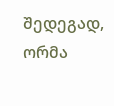შედეგად, ორმა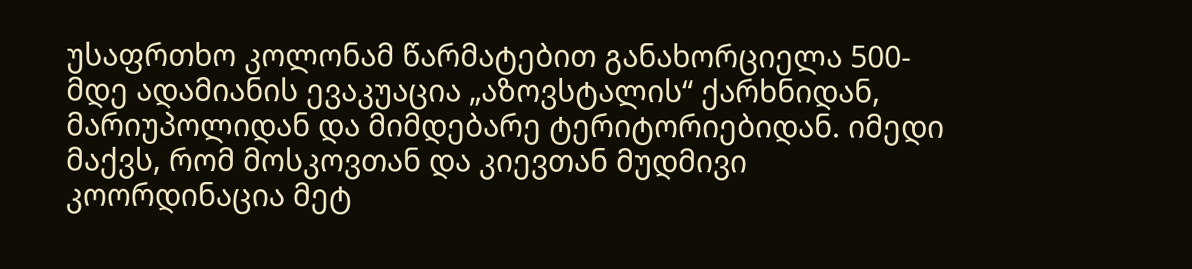უსაფრთხო კოლონამ წარმატებით განახორციელა 500-მდე ადამიანის ევაკუაცია „აზოვსტალის“ ქარხნიდან, მარიუპოლიდან და მიმდებარე ტერიტორიებიდან. იმედი მაქვს, რომ მოსკოვთან და კიევთან მუდმივი კოორდინაცია მეტ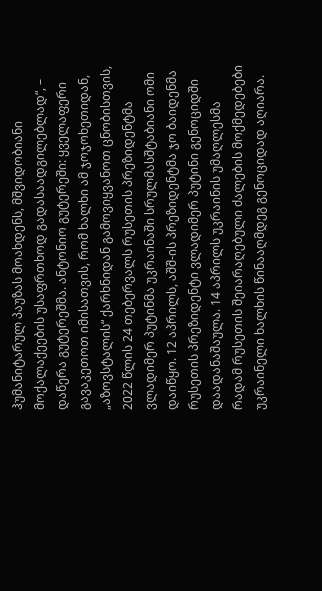ჰუმანიტარულ პაუზას მოახდენს, მშვიდობიანი მოქალაქეების უსაფრთხოდ გადასაადგილებლად“, – დაწერა გუტერეშმა. ანტონიო გუტერეში: ყველაფერი გავაკეთოთ იმისათვის, რომ ხალხი ამ ჯოჯოხეთიდან, „აზოვსტალის“ ქარხნიდან გამოვიყვანოთ ცნობისთვის, 2022 წლის 24 თებერვალს რუსეთის პრეზიდენტმა ვლადიმერ პუტინმა უკრაინაში სრულმასშტაბიანი ომი დაიწყო. 12 აპრილს, აშშ-ის პრეზიდენტმა ჯო ბაიდენმა რუსეთის პრეზიდენტი ვლადიმერ პუტინი გენოციდში დაადანაშაულა. 14 აპრილს უკრაინის უმაღლესმა რადამ რუსეთის შეიარაღებული ძალების მოქმედებები უკრაინელი ხალხის წინააღმდეგ გენოციდად აღიარა.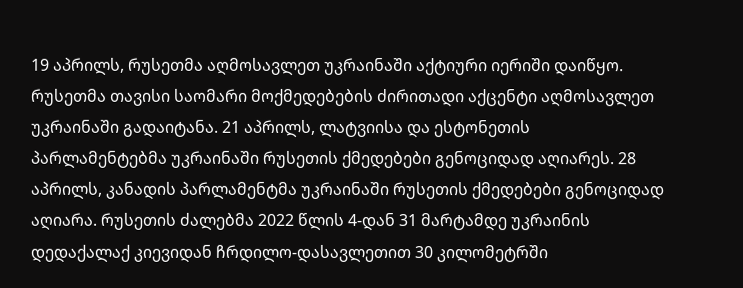19 აპრილს, რუსეთმა აღმოსავლეთ უკრაინაში აქტიური იერიში დაიწყო. რუსეთმა თავისი საომარი მოქმედებების ძირითადი აქცენტი აღმოსავლეთ უკრაინაში გადაიტანა. 21 აპრილს, ლატვიისა და ესტონეთის პარლამენტებმა უკრაინაში რუსეთის ქმედებები გენოციდად აღიარეს. 28 აპრილს, კანადის პარლამენტმა უკრაინაში რუსეთის ქმედებები გენოციდად აღიარა. რუსეთის ძალებმა 2022 წლის 4-დან 31 მარტამდე უკრაინის დედაქალაქ კიევიდან ჩრდილო-დასავლეთით 30 კილომეტრში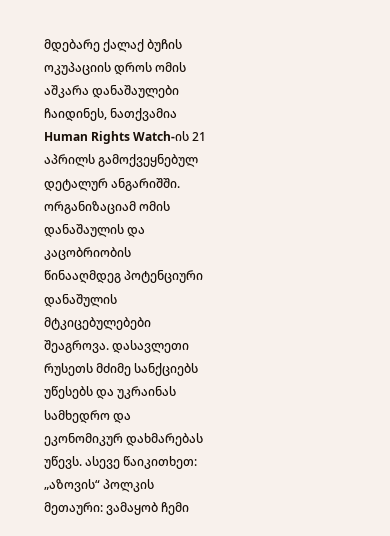მდებარე ქალაქ ბუჩის ოკუპაციის დროს ომის აშკარა დანაშაულები ჩაიდინეს, ნათქვამია Human Rights Watch-ის 21 აპრილს გამოქვეყნებულ დეტალურ ანგარიშში. ორგანიზაციამ ომის დანაშაულის და კაცობრიობის წინააღმდეგ პოტენციური დანაშულის მტკიცებულებები შეაგროვა. დასავლეთი რუსეთს მძიმე სანქციებს უწესებს და უკრაინას სამხედრო და ეკონომიკურ დახმარებას უწევს. ასევე წაიკითხეთ: „აზოვის“ პოლკის მეთაური: ვამაყობ ჩემი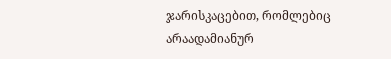ჯარისკაცებით, რომლებიც არაადამიანურ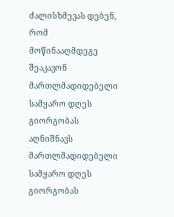ძალისხმევას დებენ, რომ მოწინააღმდეგე შეაკავონ
მართლმადიდებელი სამყარო დღეს გიორგობას აღნიშნავს
მართლმადიდებელი სამყარო დღეს გიორგობას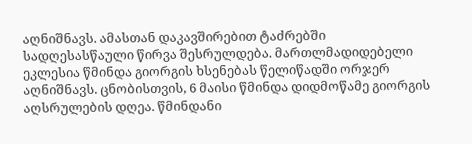აღნიშნავს. ამასთან დაკავშირებით ტაძრებში სადღესასწაული წირვა შესრულდება. მართლმადიდებელი ეკლესია წმინდა გიორგის ხსენებას წელიწადში ორჯერ აღნიშნავს. ცნობისთვის, 6 მაისი წმინდა დიდმოწამე გიორგის აღსრულების დღეა. წმინდანი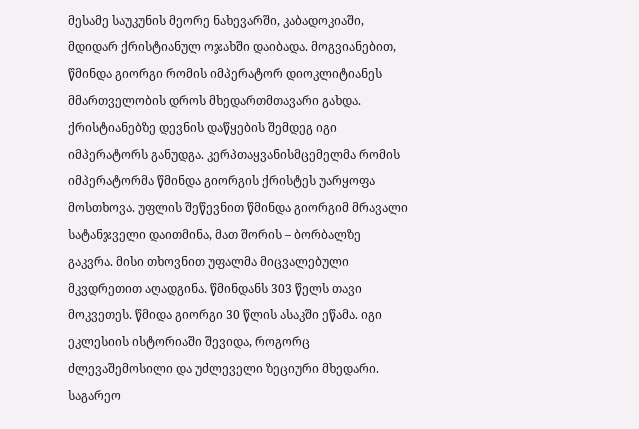მესამე საუკუნის მეორე ნახევარში, კაბადოკიაში, მდიდარ ქრისტიანულ ოჯახში დაიბადა. მოგვიანებით, წმინდა გიორგი რომის იმპერატორ დიოკლიტიანეს მმართველობის დროს მხედართმთავარი გახდა. ქრისტიანებზე დევნის დაწყების შემდეგ იგი იმპერატორს განუდგა. კერპთაყვანისმცემელმა რომის იმპერატორმა წმინდა გიორგის ქრისტეს უარყოფა მოსთხოვა. უფლის შეწევნით წმინდა გიორგიმ მრავალი სატანჯველი დაითმინა, მათ შორის – ბორბალზე გაკვრა. მისი თხოვნით უფალმა მიცვალებული მკვდრეთით აღადგინა. წმინდანს 303 წელს თავი მოკვეთეს. წმიდა გიორგი 30 წლის ასაკში ეწამა. იგი ეკლესიის ისტორიაში შევიდა, როგორც ძლევაშემოსილი და უძლეველი ზეციური მხედარი.
საგარეო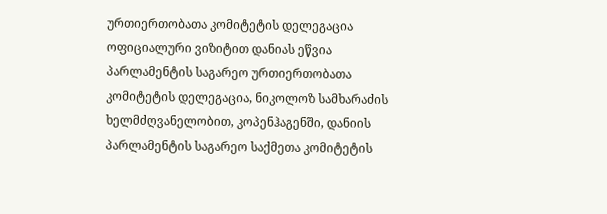ურთიერთობათა კომიტეტის დელეგაცია ოფიციალური ვიზიტით დანიას ეწვია
პარლამენტის საგარეო ურთიერთობათა კომიტეტის დელეგაცია, ნიკოლოზ სამხარაძის ხელმძღვანელობით, კოპენჰაგენში, დანიის პარლამენტის საგარეო საქმეთა კომიტეტის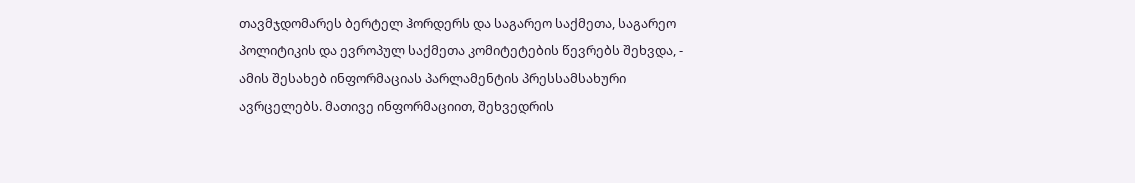თავმჯდომარეს ბერტელ ჰორდერს და საგარეო საქმეთა, საგარეო პოლიტიკის და ევროპულ საქმეთა კომიტეტების წევრებს შეხვდა, - ამის შესახებ ინფორმაციას პარლამენტის პრესსამსახური ავრცელებს. მათივე ინფორმაციით, შეხვედრის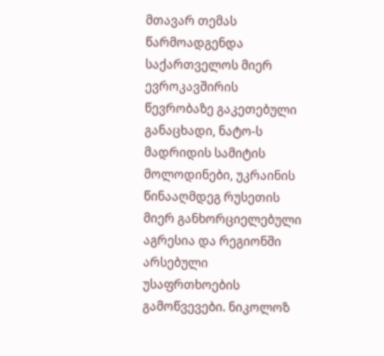მთავარ თემას წარმოადგენდა საქართველოს მიერ ევროკავშირის წევრობაზე გაკეთებული განაცხადი, ნატო-ს მადრიდის სამიტის მოლოდინები, უკრაინის წინააღმდეგ რუსეთის მიერ განხორციელებული აგრესია და რეგიონში არსებული უსაფრთხოების გამოწვევები. ნიკოლოზ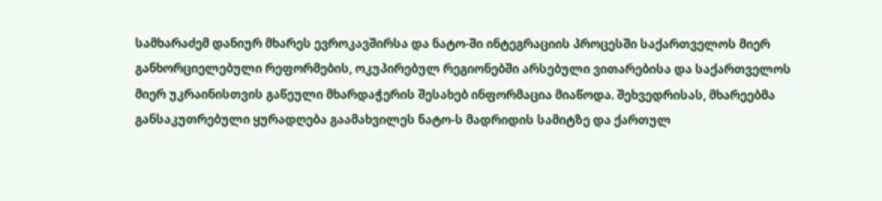სამხარაძემ დანიურ მხარეს ევროკავშირსა და ნატო-ში ინტეგრაციის პროცესში საქართველოს მიერ განხორციელებული რეფორმების, ოკუპირებულ რეგიონებში არსებული ვითარებისა და საქართველოს მიერ უკრაინისთვის გაწეული მხარდაჭერის შესახებ ინფორმაცია მიაწოდა. შეხვედრისას, მხარეებმა განსაკუთრებული ყურადღება გაამახვილეს ნატო-ს მადრიდის სამიტზე და ქართულ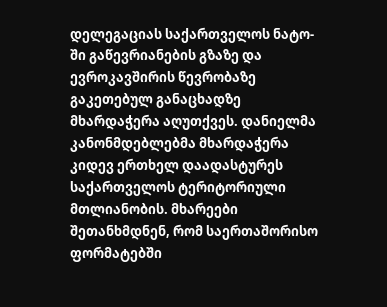დელეგაციას საქართველოს ნატო-ში გაწევრიანების გზაზე და ევროკავშირის წევრობაზე გაკეთებულ განაცხადზე მხარდაჭერა აღუთქვეს. დანიელმა კანონმდებლებმა მხარდაჭერა კიდევ ერთხელ დაადასტურეს საქართველოს ტერიტორიული მთლიანობის. მხარეები შეთანხმდნენ, რომ საერთაშორისო ფორმატებში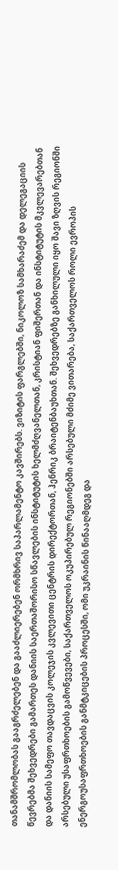თანამშრომლობას გააგრძელებენ და გააძლიერებენ ორმხრივ საპარლამენტო კავშირებს. ვიზიტის ფარგლებში, ნიკოლოზ სამხარაძემ და დელეგაციის წევრებმა შეხვედრები გამართეს დანიის საერთაშორისო სწავლების ინსტიტუტის ხელმძღვანელთან, კრისტიან ფიშერთან და ინსტიტუტის მკვლევარებთან და დანიის სამეფო თავდაცვის კოლეჯის კვლევითი ცენტრის დირექტორთან, ჰენრიკ ბრაიტენბაუხთან. შეხვედრებზე განხილული იყო შავი ზღვის რეგიონში არსებული უსაფრთხოების გამოწვევები, საქართველოს ოკუპირებულ რეგიონებში არსებული მძიმე ვითარება, საქართველოს როლი ევროპის ენერგოუსაფრთხოების განმტკიცების პროცესში, ომი უკრაინის წინააღმდეგ და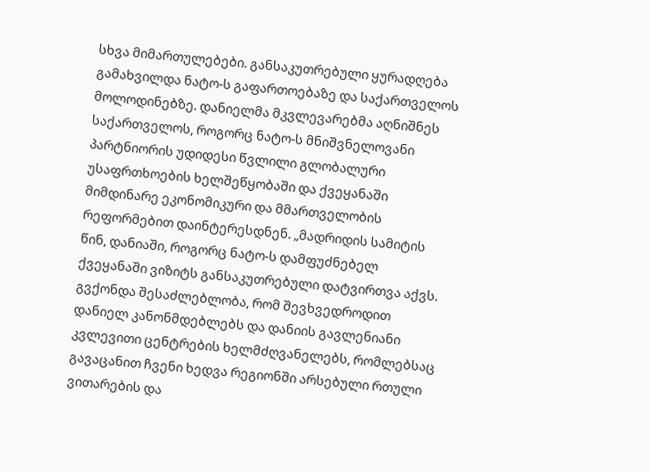სხვა მიმართულებები. განსაკუთრებული ყურადღება გამახვილდა ნატო-ს გაფართოებაზე და საქართველოს მოლოდინებზე. დანიელმა მკვლევარებმა აღნიშნეს საქართველოს, როგორც ნატო-ს მნიშვნელოვანი პარტნიორის უდიდესი წვლილი გლობალური უსაფრთხოების ხელშეწყობაში და ქვეყანაში მიმდინარე ეკონომიკური და მმართველობის რეფორმებით დაინტერესდნენ. „მადრიდის სამიტის წინ, დანიაში, როგორც ნატო-ს დამფუძნებელ ქვეყანაში ვიზიტს განსაკუთრებული დატვირთვა აქვს. გვქონდა შესაძლებლობა, რომ შევხვედროდით დანიელ კანონმდებლებს და დანიის გავლენიანი კვლევითი ცენტრების ხელმძღვანელებს, რომლებსაც გავაცანით ჩვენი ხედვა რეგიონში არსებული რთული ვითარების და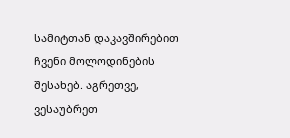სამიტთან დაკავშირებით ჩვენი მოლოდინების შესახებ. აგრეთვე, ვესაუბრეთ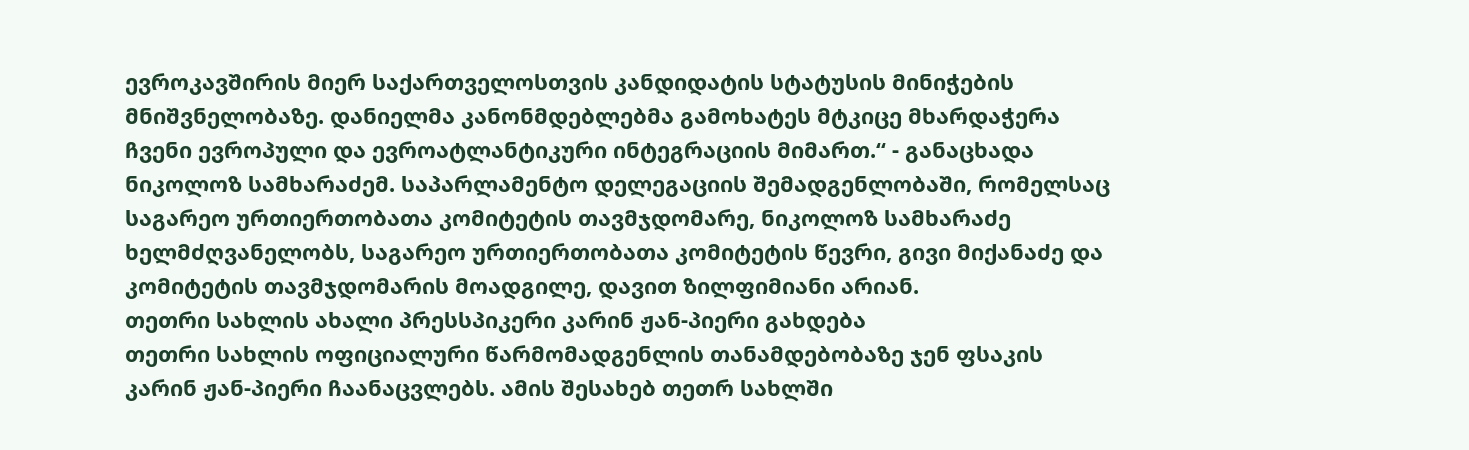ევროკავშირის მიერ საქართველოსთვის კანდიდატის სტატუსის მინიჭების მნიშვნელობაზე. დანიელმა კანონმდებლებმა გამოხატეს მტკიცე მხარდაჭერა ჩვენი ევროპული და ევროატლანტიკური ინტეგრაციის მიმართ.“ - განაცხადა ნიკოლოზ სამხარაძემ. საპარლამენტო დელეგაციის შემადგენლობაში, რომელსაც საგარეო ურთიერთობათა კომიტეტის თავმჯდომარე, ნიკოლოზ სამხარაძე ხელმძღვანელობს, საგარეო ურთიერთობათა კომიტეტის წევრი, გივი მიქანაძე და კომიტეტის თავმჯდომარის მოადგილე, დავით ზილფიმიანი არიან.
თეთრი სახლის ახალი პრესსპიკერი კარინ ჟან-პიერი გახდება
თეთრი სახლის ოფიციალური წარმომადგენლის თანამდებობაზე ჯენ ფსაკის კარინ ჟან-პიერი ჩაანაცვლებს. ამის შესახებ თეთრ სახლში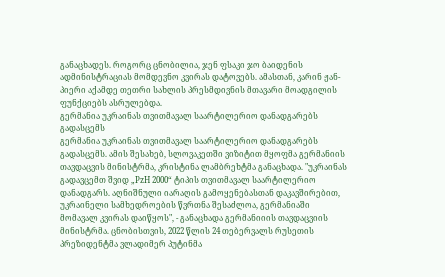განაცხადეს. როგორც ცნობილია, ჯენ ფსაკი ჯო ბაიდენის ადმინისტრაციას მომდევნო კვირას დატოვებს. ამასთან, კარინ ჟან-პიერი აქამდე თეთრი სახლის პრესმდივნის მთავარი მოადგილის ფუნქციებს ასრულებდა.
გერმანია უკრაინას თვითმავალ საარტილერიო დანადგარებს გადასცემს
გერმანია უკრაინას თვითმავალ საარტილერიო დანადგარებს გადასცემს. ამის შესახებ, სლოვაკეთში ვიზიტით მყოფმა გერმანიის თავდაცვის მინისტრმა, კრისტინა ლამბრეხტმა განაცხადა. "უკრაინას გადავცემთ შვიდ „PzH 2000“ ტიპის თვითმავალ საარტილერიო დანადგარს. აღნიშნული იარაღის გამოყენებასთან დაკავშირებით, უკრაინელი სამხედროების წვრთნა შესაძლოა, გერმანიაში მომავალ კვირას დაიწყოს", - განაცხადა გერმანიიის თავდაცვიის მინისტრმა. ცნობისთვის, 2022 წლის 24 თებერვალს რუსეთის პრეზიდენტმა ვლადიმერ პუტინმა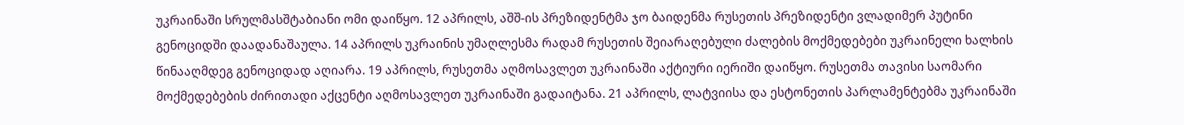უკრაინაში სრულმასშტაბიანი ომი დაიწყო. 12 აპრილს, აშშ-ის პრეზიდენტმა ჯო ბაიდენმა რუსეთის პრეზიდენტი ვლადიმერ პუტინი გენოციდში დაადანაშაულა. 14 აპრილს უკრაინის უმაღლესმა რადამ რუსეთის შეიარაღებული ძალების მოქმედებები უკრაინელი ხალხის წინააღმდეგ გენოციდად აღიარა. 19 აპრილს, რუსეთმა აღმოსავლეთ უკრაინაში აქტიური იერიში დაიწყო. რუსეთმა თავისი საომარი მოქმედებების ძირითადი აქცენტი აღმოსავლეთ უკრაინაში გადაიტანა. 21 აპრილს, ლატვიისა და ესტონეთის პარლამენტებმა უკრაინაში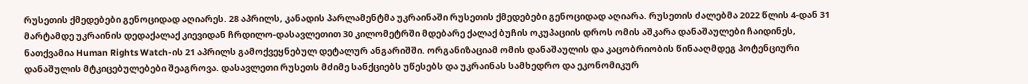რუსეთის ქმედებები გენოციდად აღიარეს. 28 აპრილს, კანადის პარლამენტმა უკრაინაში რუსეთის ქმედებები გენოციდად აღიარა. რუსეთის ძალებმა 2022 წლის 4-დან 31 მარტამდე უკრაინის დედაქალაქ კიევიდან ჩრდილო-დასავლეთით 30 კილომეტრში მდებარე ქალაქ ბუჩის ოკუპაციის დროს ომის აშკარა დანაშაულები ჩაიდინეს, ნათქვამია Human Rights Watch-ის 21 აპრილს გამოქვეყნებულ დეტალურ ანგარიშში. ორგანიზაციამ ომის დანაშაულის და კაცობრიობის წინააღმდეგ პოტენციური დანაშულის მტკიცებულებები შეაგროვა. დასავლეთი რუსეთს მძიმე სანქციებს უწესებს და უკრაინას სამხედრო და ეკონომიკურ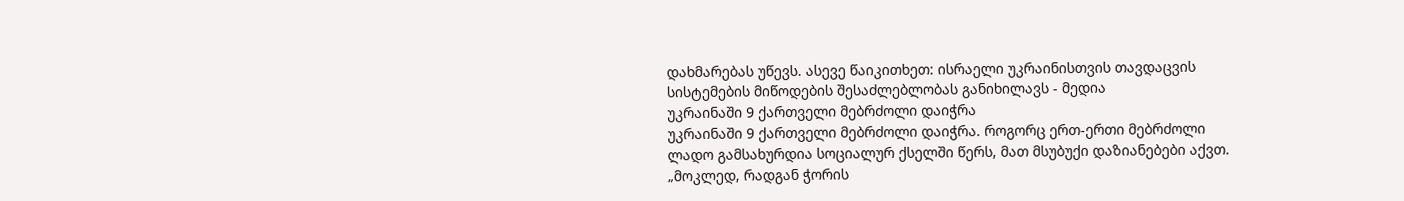დახმარებას უწევს. ასევე წაიკითხეთ: ისრაელი უკრაინისთვის თავდაცვის სისტემების მიწოდების შესაძლებლობას განიხილავს - მედია
უკრაინაში 9 ქართველი მებრძოლი დაიჭრა
უკრაინაში 9 ქართველი მებრძოლი დაიჭრა. როგორც ერთ-ერთი მებრძოლი ლადო გამსახურდია სოციალურ ქსელში წერს, მათ მსუბუქი დაზიანებები აქვთ. „მოკლედ, რადგან ჭორის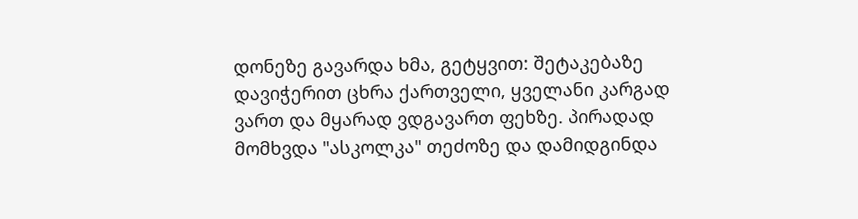დონეზე გავარდა ხმა, გეტყვით: შეტაკებაზე დავიჭერით ცხრა ქართველი, ყველანი კარგად ვართ და მყარად ვდგავართ ფეხზე. პირადად მომხვდა "ასკოლკა" თეძოზე და დამიდგინდა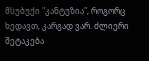მსუბუქი "კანტუზია", როგორც ხედავთ, კარგად ვარ. ძლიერი შეტაკება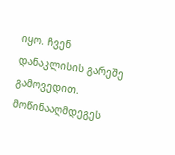იყო. ჩვენ დანაკლისის გარეშე გამოვედით. მოწინააღმდეგეს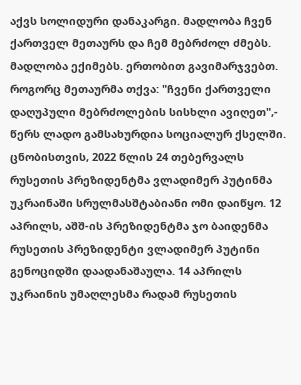აქვს სოლიდური დანაკარგი. მადლობა ჩვენ ქართველ მეთაურს და ჩემ მებრძოლ ძმებს. მადლობა ექიმებს. ერთობით გავიმარჯვებთ. როგორც მეთაურმა თქვა: "ჩვენი ქართველი დაღუპული მებრძოლების სისხლი ავიღეთ",- წერს ლადო გამსახურდია სოციალურ ქსელში. ცნობისთვის, 2022 წლის 24 თებერვალს რუსეთის პრეზიდენტმა ვლადიმერ პუტინმა უკრაინაში სრულმასშტაბიანი ომი დაიწყო. 12 აპრილს, აშშ-ის პრეზიდენტმა ჯო ბაიდენმა რუსეთის პრეზიდენტი ვლადიმერ პუტინი გენოციდში დაადანაშაულა. 14 აპრილს უკრაინის უმაღლესმა რადამ რუსეთის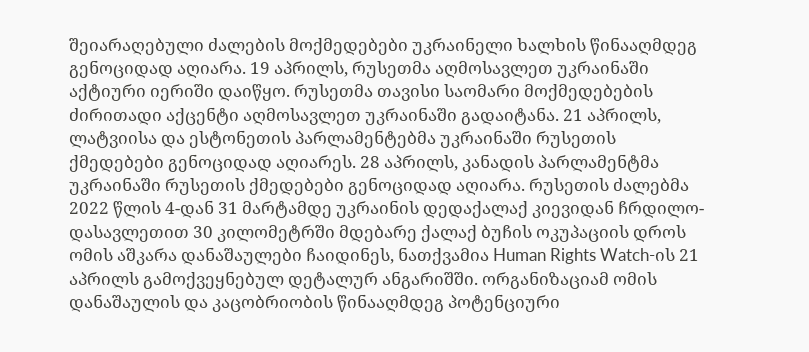შეიარაღებული ძალების მოქმედებები უკრაინელი ხალხის წინააღმდეგ გენოციდად აღიარა. 19 აპრილს, რუსეთმა აღმოსავლეთ უკრაინაში აქტიური იერიში დაიწყო. რუსეთმა თავისი საომარი მოქმედებების ძირითადი აქცენტი აღმოსავლეთ უკრაინაში გადაიტანა. 21 აპრილს, ლატვიისა და ესტონეთის პარლამენტებმა უკრაინაში რუსეთის ქმედებები გენოციდად აღიარეს. 28 აპრილს, კანადის პარლამენტმა უკრაინაში რუსეთის ქმედებები გენოციდად აღიარა. რუსეთის ძალებმა 2022 წლის 4-დან 31 მარტამდე უკრაინის დედაქალაქ კიევიდან ჩრდილო-დასავლეთით 30 კილომეტრში მდებარე ქალაქ ბუჩის ოკუპაციის დროს ომის აშკარა დანაშაულები ჩაიდინეს, ნათქვამია Human Rights Watch-ის 21 აპრილს გამოქვეყნებულ დეტალურ ანგარიშში. ორგანიზაციამ ომის დანაშაულის და კაცობრიობის წინააღმდეგ პოტენციური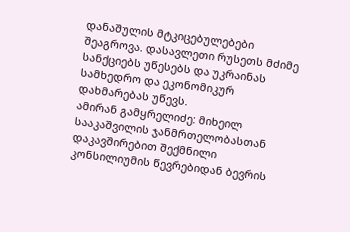დანაშულის მტკიცებულებები შეაგროვა. დასავლეთი რუსეთს მძიმე სანქციებს უწესებს და უკრაინას სამხედრო და ეკონომიკურ დახმარებას უწევს.
ამირან გამყრელიძე: მიხეილ სააკაშვილის ჯანმრთელობასთან დაკავშირებით შექმნილი კონსილიუმის წევრებიდან ბევრის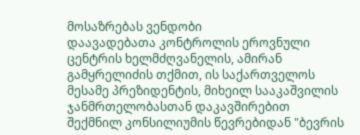მოსაზრებას ვენდობი
დაავადებათა კონტროლის ეროვნული ცენტრის ხელმძღვანელის, ამირან გამყრელიძის თქმით, ის საქართველოს მესამე პრეზიდენტის, მიხეილ სააკაშვილის ჯანმრთელობასთან დაკავშირებით შექმნილ კონსილიუმის წევრებიდან "ბევრის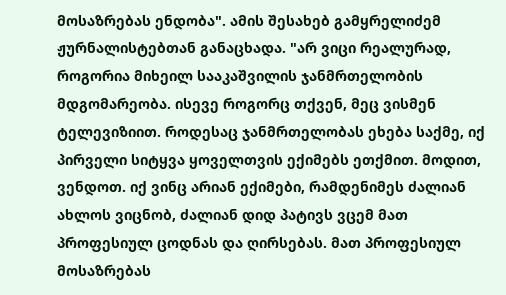მოსაზრებას ენდობა". ამის შესახებ გამყრელიძემ ჟურნალისტებთან განაცხადა. "არ ვიცი რეალურად, როგორია მიხეილ სააკაშვილის ჯანმრთელობის მდგომარეობა. ისევე როგორც თქვენ, მეც ვისმენ ტელევიზიით. როდესაც ჯანმრთელობას ეხება საქმე, იქ პირველი სიტყვა ყოველთვის ექიმებს ეთქმით. მოდით, ვენდოთ. იქ ვინც არიან ექიმები, რამდენიმეს ძალიან ახლოს ვიცნობ, ძალიან დიდ პატივს ვცემ მათ პროფესიულ ცოდნას და ღირსებას. მათ პროფესიულ მოსაზრებას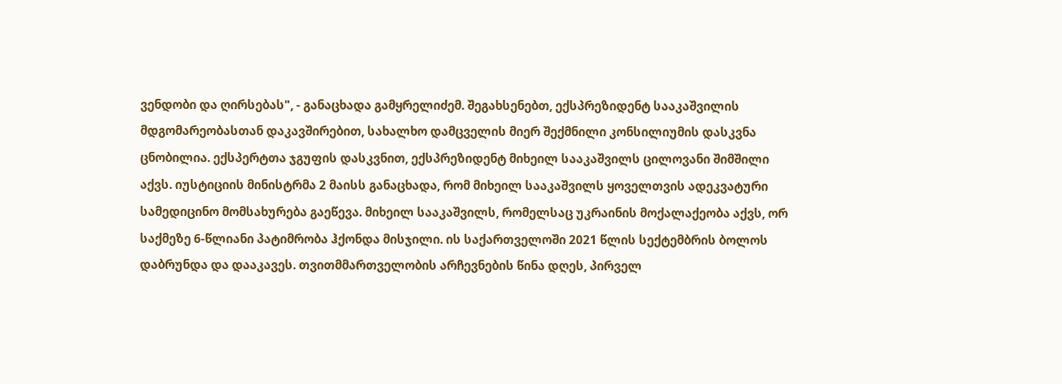ვენდობი და ღირსებას", - განაცხადა გამყრელიძემ. შეგახსენებთ, ექსპრეზიდენტ სააკაშვილის მდგომარეობასთან დაკავშირებით, სახალხო დამცველის მიერ შექმნილი კონსილიუმის დასკვნა ცნობილია. ექსპერტთა ჯგუფის დასკვნით, ექსპრეზიდენტ მიხეილ სააკაშვილს ცილოვანი შიმშილი აქვს. იუსტიციის მინისტრმა 2 მაისს განაცხადა, რომ მიხეილ სააკაშვილს ყოველთვის ადეკვატური სამედიცინო მომსახურება გაეწევა. მიხეილ სააკაშვილს, რომელსაც უკრაინის მოქალაქეობა აქვს, ორ საქმეზე 6-წლიანი პატიმრობა ჰქონდა მისჯილი. ის საქართველოში 2021 წლის სექტემბრის ბოლოს დაბრუნდა და დააკავეს. თვითმმართველობის არჩევნების წინა დღეს, პირველ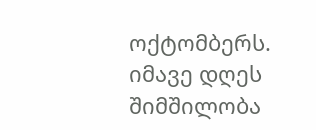ოქტომბერს. იმავე დღეს შიმშილობა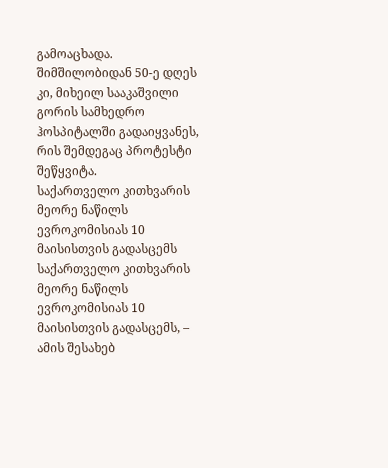გამოაცხადა. შიმშილობიდან 50-ე დღეს კი, მიხეილ სააკაშვილი გორის სამხედრო ჰოსპიტალში გადაიყვანეს, რის შემდეგაც პროტესტი შეწყვიტა.
საქართველო კითხვარის მეორე ნაწილს ევროკომისიას 10 მაისისთვის გადასცემს
საქართველო კითხვარის მეორე ნაწილს ევროკომისიას 10 მაისისთვის გადასცემს, – ამის შესახებ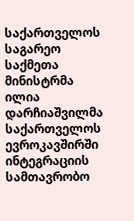საქართველოს საგარეო საქმეთა მინისტრმა ილია დარჩიაშვილმა საქართველოს ევროკავშირში ინტეგრაციის სამთავრობო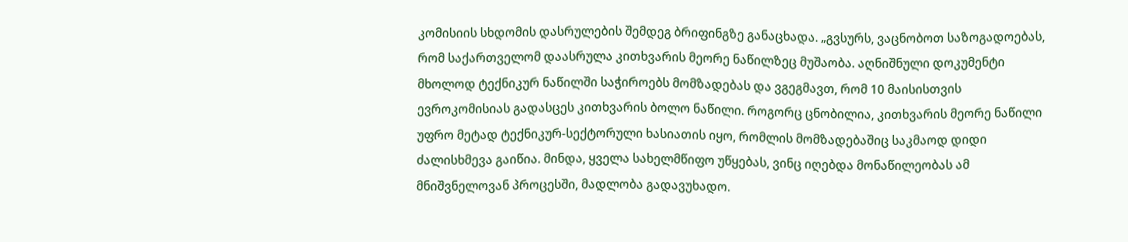კომისიის სხდომის დასრულების შემდეგ ბრიფინგზე განაცხადა. „გვსურს, ვაცნობოთ საზოგადოებას, რომ საქართველომ დაასრულა კითხვარის მეორე ნაწილზეც მუშაობა. აღნიშნული დოკუმენტი მხოლოდ ტექნიკურ ნაწილში საჭიროებს მომზადებას და ვგეგმავთ, რომ 10 მაისისთვის ევროკომისიას გადასცეს კითხვარის ბოლო ნაწილი. როგორც ცნობილია, კითხვარის მეორე ნაწილი უფრო მეტად ტექნიკურ-სექტორული ხასიათის იყო, რომლის მომზადებაშიც საკმაოდ დიდი ძალისხმევა გაიწია. მინდა, ყველა სახელმწიფო უწყებას, ვინც იღებდა მონაწილეობას ამ მნიშვნელოვან პროცესში, მადლობა გადავუხადო.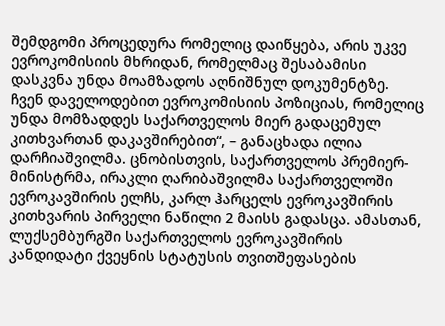შემდგომი პროცედურა რომელიც დაიწყება, არის უკვე ევროკომისიის მხრიდან, რომელმაც შესაბამისი დასკვნა უნდა მოამზადოს აღნიშნულ დოკუმენტზე. ჩვენ დაველოდებით ევროკომისიის პოზიციას, რომელიც უნდა მომზადდეს საქართველოს მიერ გადაცემულ კითხვართან დაკავშირებით“, – განაცხადა ილია დარჩიაშვილმა. ცნობისთვის, საქართველოს პრემიერ-მინისტრმა, ირაკლი ღარიბაშვილმა საქართველოში ევროკავშირის ელჩს, კარლ ჰარცელს ევროკავშირის კითხვარის პირველი ნაწილი 2 მაისს გადასცა. ამასთან, ლუქსემბურგში საქართველოს ევროკავშირის კანდიდატი ქვეყნის სტატუსის თვითშეფასების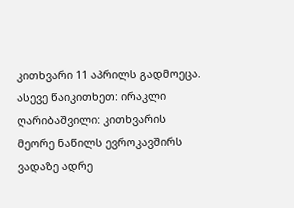კითხვარი 11 აპრილს გადმოეცა. ასევე წაიკითხეთ: ირაკლი ღარიბაშვილი: კითხვარის მეორე ნაწილს ევროკავშირს ვადაზე ადრე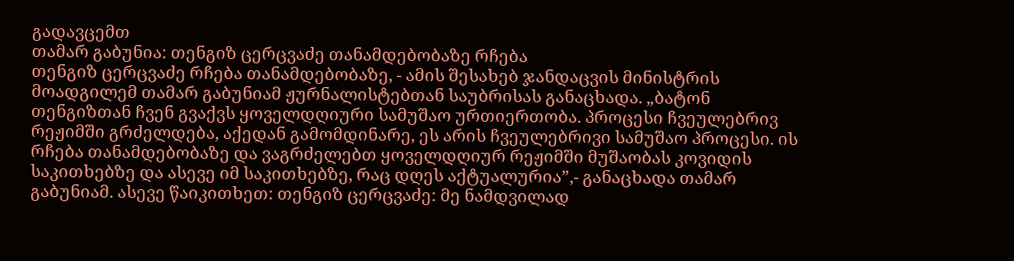გადავცემთ
თამარ გაბუნია: თენგიზ ცერცვაძე თანამდებობაზე რჩება
თენგიზ ცერცვაძე რჩება თანამდებობაზე, - ამის შესახებ ჯანდაცვის მინისტრის მოადგილემ თამარ გაბუნიამ ჟურნალისტებთან საუბრისას განაცხადა. „ბატონ თენგიზთან ჩვენ გვაქვს ყოველდღიური სამუშაო ურთიერთობა. პროცესი ჩვეულებრივ რეჟიმში გრძელდება, აქედან გამომდინარე, ეს არის ჩვეულებრივი სამუშაო პროცესი. ის რჩება თანამდებობაზე და ვაგრძელებთ ყოველდღიურ რეჟიმში მუშაობას კოვიდის საკითხებზე და ასევე იმ საკითხებზე, რაც დღეს აქტუალურია”,- განაცხადა თამარ გაბუნიამ. ასევე წაიკითხეთ: თენგიზ ცერცვაძე: მე ნამდვილად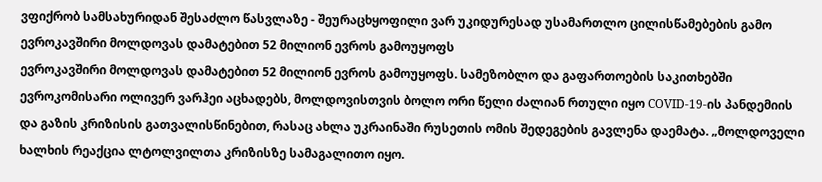ვფიქრობ სამსახურიდან შესაძლო წასვლაზე - შეურაცხყოფილი ვარ უკიდურესად უსამართლო ცილისწამებების გამო
ევროკავშირი მოლდოვას დამატებით 52 მილიონ ევროს გამოუყოფს
ევროკავშირი მოლდოვას დამატებით 52 მილიონ ევროს გამოუყოფს. სამეზობლო და გაფართოების საკითხებში ევროკომისარი ოლივერ ვარჰეი აცხადებს, მოლდოვისთვის ბოლო ორი წელი ძალიან რთული იყო COVID-19-ის პანდემიის და გაზის კრიზისის გათვალისწინებით, რასაც ახლა უკრაინაში რუსეთის ომის შედეგების გავლენა დაემატა. „მოლდოველი ხალხის რეაქცია ლტოლვილთა კრიზისზე სამაგალითო იყო.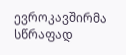ევროკავშირმა სწრაფად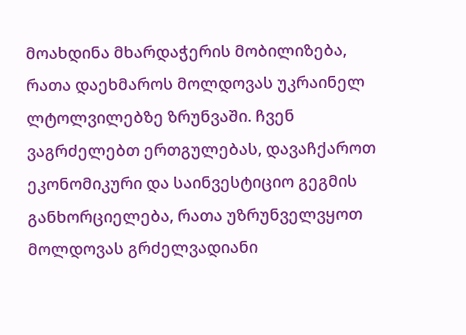მოახდინა მხარდაჭერის მობილიზება, რათა დაეხმაროს მოლდოვას უკრაინელ ლტოლვილებზე ზრუნვაში. ჩვენ ვაგრძელებთ ერთგულებას, დავაჩქაროთ ეკონომიკური და საინვესტიციო გეგმის განხორციელება, რათა უზრუნველვყოთ მოლდოვას გრძელვადიანი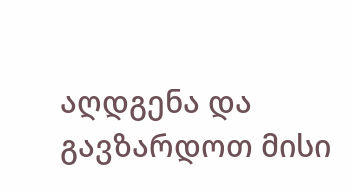აღდგენა და გავზარდოთ მისი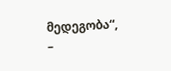მედეგობა“, –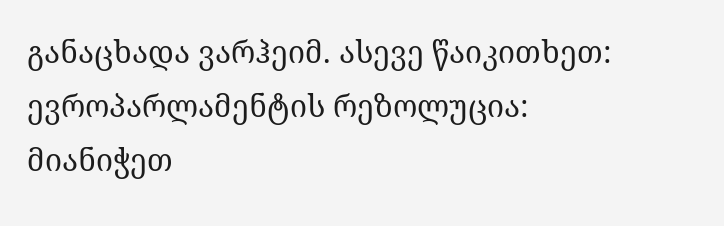განაცხადა ვარჰეიმ. ასევე წაიკითხეთ: ევროპარლამენტის რეზოლუცია: მიანიჭეთ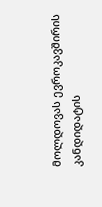მოლდოვას ევროკავშირის კანდიდატის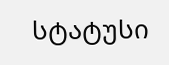სტატუსი